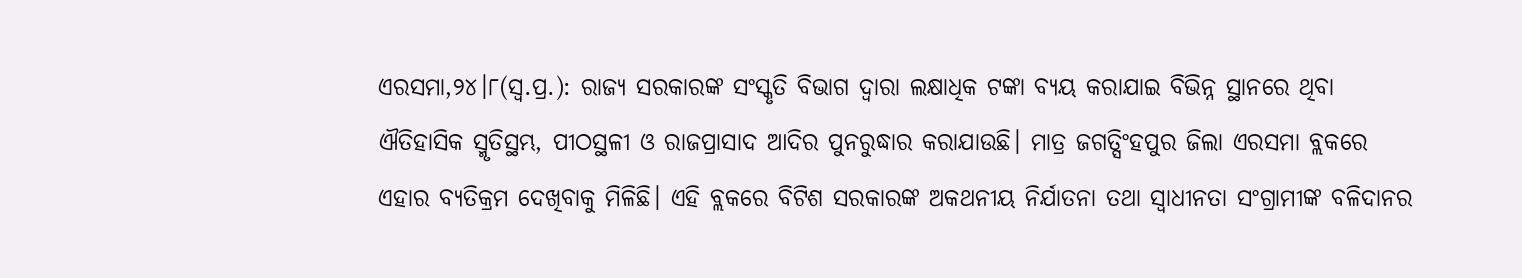ଏରସମା,୨୪।୮(ସ୍ବ.ପ୍ର.): ରାଜ୍ୟ ସରକାରଙ୍କ ସଂସ୍କୃତି ବିଭାଗ ଦ୍ୱାରା ଲକ୍ଷାଧିକ ଟଙ୍କା ବ୍ୟୟ କରାଯାଇ ବିଭିନ୍ନ ସ୍ଥାନରେ ଥିବା ଐତିହାସିକ ସ୍ମୃତିସ୍ଥମ୍ଭ, ପୀଠସ୍ଥଳୀ ଓ ରାଜପ୍ରାସାଦ ଆଦିର ପୁନରୁଦ୍ଧାର କରାଯାଉଛି। ମାତ୍ର ଜଗତ୍ସିଂହପୁର ଜିଲା ଏରସମା ବ୍ଲକରେ ଏହାର ବ୍ୟତିକ୍ରମ ଦେଖିବାକୁ ମିଳିଛି। ଏହି ବ୍ଲକରେ ବିଟିଶ ସରକାରଙ୍କ ଅକଥନୀୟ ନିର୍ଯାତନା ତଥା ସ୍ବାଧୀନତା ସଂଗ୍ରାମୀଙ୍କ ବଳିଦାନର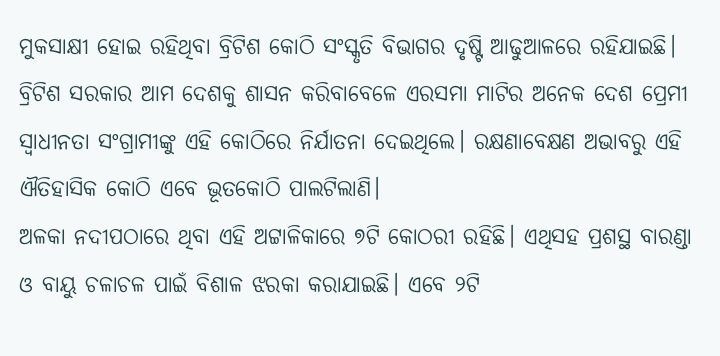ମୁକସାକ୍ଷୀ ହୋଇ ରହିଥିବା ବ୍ରିଟିଶ କୋଠି ସଂସ୍କୃତି ବିଭାଗର ଦୃଷ୍ଟି ଆଢୁଆଳରେ ରହିଯାଇଛି। ବ୍ରିଟିଶ ସରକାର ଆମ ଦେଶକୁ ଶାସନ କରିବାବେଳେ ଏରସମା ମାଟିର ଅନେକ ଦେଶ ପ୍ରେମୀ ସ୍ବାଧୀନତା ସଂଗ୍ରାମୀଙ୍କୁ ଏହି କୋଠିରେ ନିର୍ଯାତନା ଦେଇଥିଲେ। ରକ୍ଷଣାବେକ୍ଷଣ ଅଭାବରୁ ଏହି ଐତିହାସିକ କୋଠି ଏବେ ଭୂତକୋଠି ପାଲଟିଲାଣି।
ଅଳକା ନଦୀପଠାରେ ଥିବା ଏହି ଅଟ୍ଟାଳିକାରେ ୭ଟି କୋଠରୀ ରହିଛି। ଏଥିସହ ପ୍ରଶସ୍ଥ ବାରଣ୍ଡା ଓ ବାୟୁ ଚଳାଚଳ ପାଇଁ ବିଶାଳ ଝରକା କରାଯାଇଛି। ଏବେ ୨ଟି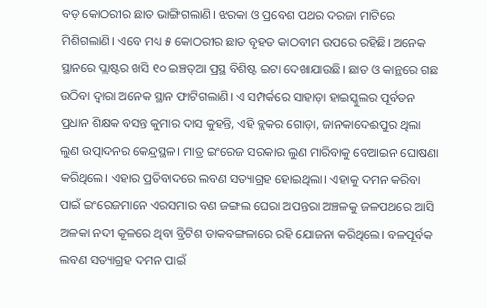ବଡ଼ କୋଠରୀର ଛାତ ଭାଙ୍ଗିଗଲାଣି। ଝରକା ଓ ପ୍ରବେଶ ପଥର ଦରଜା ମାଟିରେ ମିଶିଗଲାଣି। ଏବେ ମଧ୍ୟ ୫ କୋଠରୀର ଛାତ ବୃହତ କାଠବୀମ ଉପରେ ରହିଛି। ଅନେକ ସ୍ଥାନରେ ପ୍ଲାଷ୍ଟର ଖସି ୧୦ ଇଞ୍ଚତ୍ଆ ପ୍ରସ୍ଥ ବିଶିଷ୍ଟ ଇଟା ଦେଖାଯାଉଛି। ଛାତ ଓ କାନ୍ଥରେ ଗଛ ଉଠିବା ଦ୍ୱାରା ଅନେକ ସ୍ଥାନ ଫାଟିଗଲାଣି। ଏ ସମ୍ପର୍କରେ ସାହାଡ଼ା ହାଇସ୍କୁଲର ପୂର୍ବତନ ପ୍ରଧାନ ଶିକ୍ଷକ ବସନ୍ତ କୁମାର ଦାସ କୁହନ୍ତି, ଏହି ବ୍ଲକର ଗୋଡ଼ା, ଜାନକାଦେଈପୁର ଥିଲା ଲୁଣ ଉତ୍ପାଦନର କେନ୍ଦ୍ରସ୍ଥଳ। ମାତ୍ର ଇଂରେଜ ସରକାର ଲୁଣ ମାରିବାକୁ ବେଆଇନ ଘୋଷଣା କରିଥିଲେ। ଏହାର ପ୍ରତିବାଦରେ ଲବଣ ସତ୍ୟାଗ୍ରହ ହୋଇଥିଲା। ଏହାକୁ ଦମନ କରିବା ପାଇଁ ଇଂରେଜମାନେ ଏରସମାର ବଣ ଜଙ୍ଗଲ ଘେରା ଅପନ୍ତରା ଅଞ୍ଚଳକୁ ଜଳପଥରେ ଆସି ଅଳକା ନଦୀ କୂଳରେ ଥିବା ବ୍ରିଟିଶ ଡାକବଙ୍ଗଳାରେ ରହି ଯୋଜନା କରିଥିଲେ। ବଳପୂର୍ବକ ଲବଣ ସତ୍ୟାଗ୍ରହ ଦମନ ପାଇଁ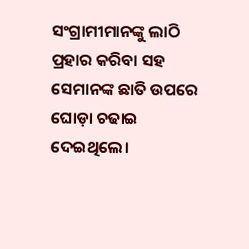ସଂଗ୍ରାମୀମାନଙ୍କୁ ଲାଠି ପ୍ରହାର କରିବା ସହ ସେମାନଙ୍କ ଛାତି ଉପରେ ଘୋଡ଼ା ଚଢାଇ ଦେଇଥିଲେ।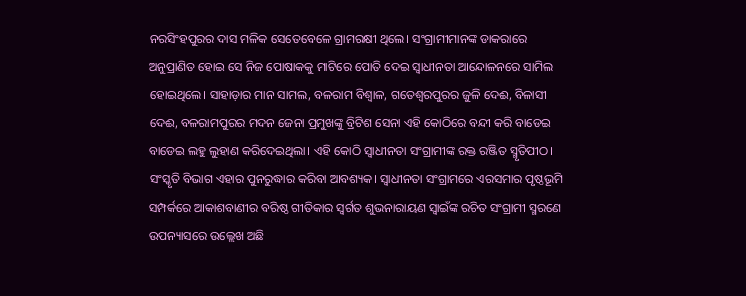ନରସିଂହପୁରର ଦାସ ମଳିକ ସେତେବେଳେ ଗ୍ରାମରକ୍ଷୀ ଥିଲେ। ସଂଗ୍ରାମୀମାନଙ୍କ ଡାକରାରେ ଅନୁପ୍ରାଣିତ ହୋଇ ସେ ନିଜ ପୋଷାକକୁ ମାଟିରେ ପୋତି ଦେଇ ସ୍ବାଧୀନତା ଆନ୍ଦୋଳନରେ ସାମିଲ ହୋଇଥିଲେ। ସାହାଡ଼ାର ମାନ ସାମଲ, ବଳରାମ ବିଶ୍ୱାଳ, ଗତେଶ୍ୱରପୁରର ଜୁଳି ଦେଈ, ବିଳାସୀ ଦେଈ, ବଳରାମପୁରର ମଦନ ଜେନା ପ୍ରମୁଖଙ୍କୁ ବ୍ରିଟିଶ ସେନା ଏହି କୋଠିରେ ବନ୍ଦୀ କରି ବାଡେଇ ବାଡେଇ ଲହୁ ଲୁହାଣ କରିଦେଇଥିଲା। ଏହି କୋଠି ସ୍ବାଧୀନତା ସଂଗ୍ରାମୀଙ୍କ ରକ୍ତ ରଞ୍ଜିତ ସ୍ମୃତିପୀଠ। ସଂସ୍କୃତି ବିଭାଗ ଏହାର ପୁନରୁଦ୍ଧାର କରିବା ଆବଶ୍ୟକ। ସ୍ବାଧୀନତା ସଂଗ୍ରାମରେ ଏରସମାର ପୃଷ୍ଠଭୂମି ସମ୍ପର୍କରେ ଆକାଶବାଣୀର ବରିଷ୍ଠ ଗୀତିକାର ସ୍ବର୍ଗତ ଶୁଭନାରାୟଣ ସ୍ବାଇଁଙ୍କ ରଚିତ ସଂଗ୍ରାମୀ ସ୍ମରଣେ ଉପନ୍ୟାସରେ ଉଲ୍ଲେଖ ଅଛି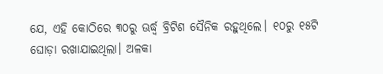ଯେ, ଏହି କୋଠିରେ ୩୦ରୁ ଊର୍ଦ୍ଧ୍ୱ ବ୍ରିଟିଶ ସୈନିକ ରହୁଥିଲେ। ୧୦ରୁ ୧୫ଟି ଘୋଡ଼ା ରଖାଯାଇଥିଲା। ଅଳକା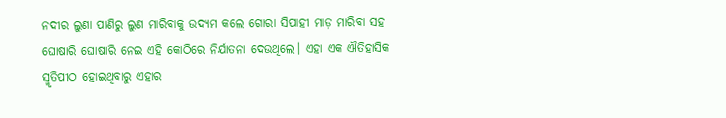ନଦୀର ଲୁଣା ପାଣିରୁ ଲୁଣ ମାରିବାକୁ ଉଦ୍ୟମ କଲେ ଗୋରା ସିପାହୀ ମାଡ଼ ମାରିବା ସହ ଘୋଷାରି ଘୋଷାରି ନେଇ ଏହି କୋଠିରେ ନିର୍ଯାତନା ଦେଉଥିଲେ। ଏହା ଏକ ଐତିହାସିକ ସ୍ମୃତିପୀଠ ହୋଇଥିବାରୁ ଏହାର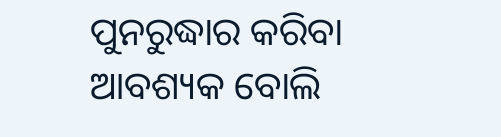ପୁନରୁଦ୍ଧାର କରିବା ଆବଶ୍ୟକ ବୋଲି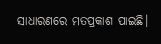ସାଧାରଣରେ ମତପ୍ରକାଶ ପାଇଛି।